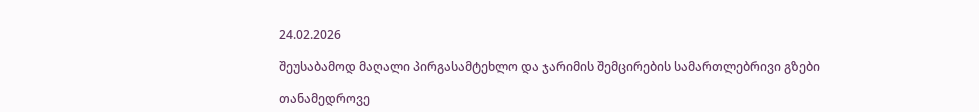24.02.2026

შეუსაბამოდ მაღალი პირგასამტეხლო და ჯარიმის შემცირების სამართლებრივი გზები

თანამედროვე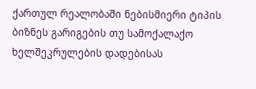ქართულ რეალობაში ნებისმიერი ტიპის ბიზნეს გარიგების თუ სამოქალაქო ხელშეკრულების დადებისას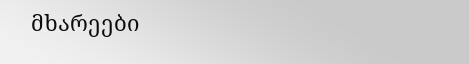მხარეები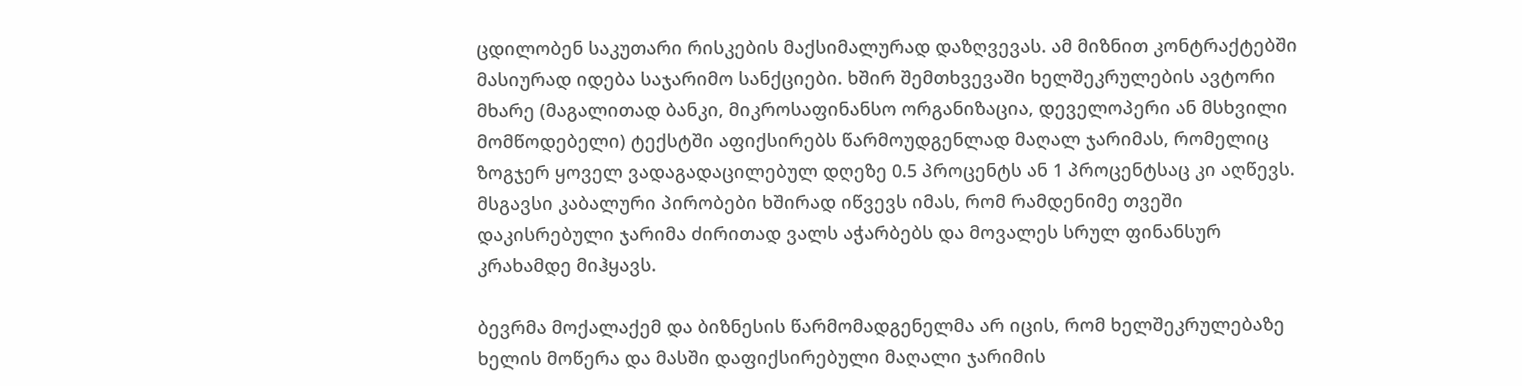ცდილობენ საკუთარი რისკების მაქსიმალურად დაზღვევას. ამ მიზნით კონტრაქტებში მასიურად იდება საჯარიმო სანქციები. ხშირ შემთხვევაში ხელშეკრულების ავტორი მხარე (მაგალითად ბანკი, მიკროსაფინანსო ორგანიზაცია, დეველოპერი ან მსხვილი მომწოდებელი) ტექსტში აფიქსირებს წარმოუდგენლად მაღალ ჯარიმას, რომელიც ზოგჯერ ყოველ ვადაგადაცილებულ დღეზე 0.5 პროცენტს ან 1 პროცენტსაც კი აღწევს. მსგავსი კაბალური პირობები ხშირად იწვევს იმას, რომ რამდენიმე თვეში დაკისრებული ჯარიმა ძირითად ვალს აჭარბებს და მოვალეს სრულ ფინანსურ კრახამდე მიჰყავს.

ბევრმა მოქალაქემ და ბიზნესის წარმომადგენელმა არ იცის, რომ ხელშეკრულებაზე ხელის მოწერა და მასში დაფიქსირებული მაღალი ჯარიმის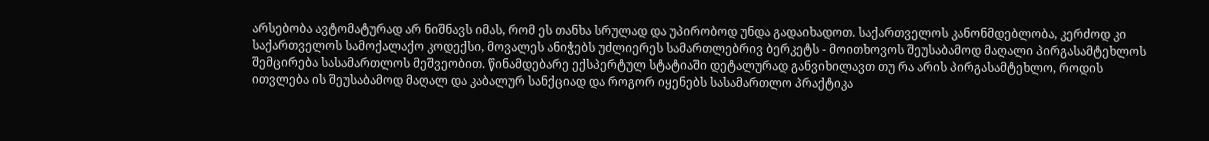არსებობა ავტომატურად არ ნიშნავს იმას, რომ ეს თანხა სრულად და უპირობოდ უნდა გადაიხადოთ. საქართველოს კანონმდებლობა, კერძოდ კი საქართველოს სამოქალაქო კოდექსი, მოვალეს ანიჭებს უძლიერეს სამართლებრივ ბერკეტს - მოითხოვოს შეუსაბამოდ მაღალი პირგასამტეხლოს შემცირება სასამართლოს მეშვეობით. წინამდებარე ექსპერტულ სტატიაში დეტალურად განვიხილავთ თუ რა არის პირგასამტეხლო, როდის ითვლება ის შეუსაბამოდ მაღალ და კაბალურ სანქციად და როგორ იყენებს სასამართლო პრაქტიკა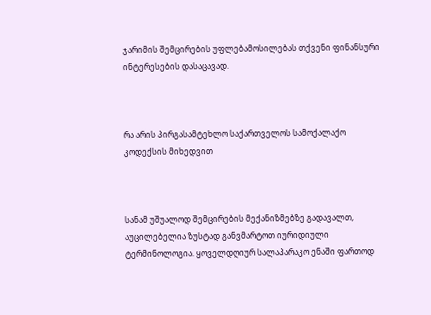ჯარიმის შემცირების უფლებამოსილებას თქვენი ფინანსური ინტერესების დასაცავად.



რა არის პირგასამტეხლო საქართველოს სამოქალაქო კოდექსის მიხედვით



სანამ უშუალოდ შემცირების მექანიზმებზე გადავალთ, აუცილებელია ზუსტად განვმარტოთ იურიდიული ტერმინოლოგია. ყოველდღიურ სალაპარაკო ენაში ფართოდ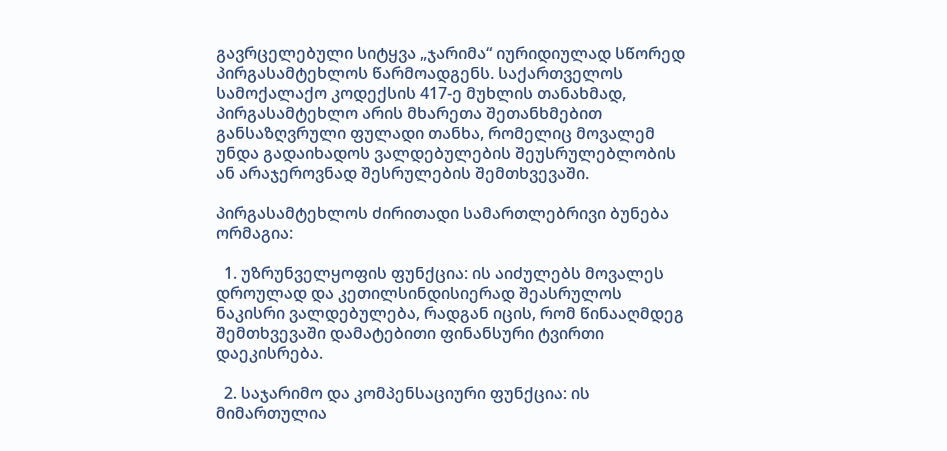გავრცელებული სიტყვა „ჯარიმა“ იურიდიულად სწორედ პირგასამტეხლოს წარმოადგენს. საქართველოს სამოქალაქო კოდექსის 417-ე მუხლის თანახმად, პირგასამტეხლო არის მხარეთა შეთანხმებით განსაზღვრული ფულადი თანხა, რომელიც მოვალემ უნდა გადაიხადოს ვალდებულების შეუსრულებლობის ან არაჯეროვნად შესრულების შემთხვევაში.

პირგასამტეხლოს ძირითადი სამართლებრივი ბუნება ორმაგია:

  1. უზრუნველყოფის ფუნქცია: ის აიძულებს მოვალეს დროულად და კეთილსინდისიერად შეასრულოს ნაკისრი ვალდებულება, რადგან იცის, რომ წინააღმდეგ შემთხვევაში დამატებითი ფინანსური ტვირთი დაეკისრება.

  2. საჯარიმო და კომპენსაციური ფუნქცია: ის მიმართულია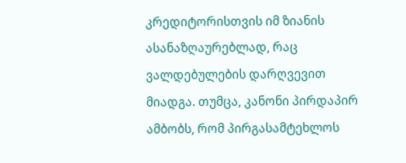კრედიტორისთვის იმ ზიანის ასანაზღაურებლად, რაც ვალდებულების დარღვევით მიადგა. თუმცა, კანონი პირდაპირ ამბობს, რომ პირგასამტეხლოს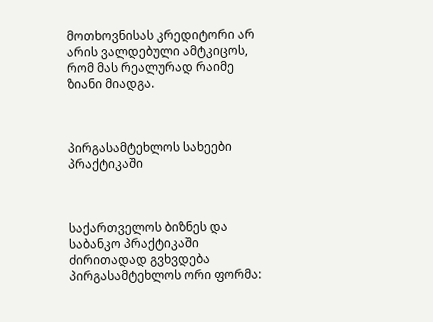მოთხოვნისას კრედიტორი არ არის ვალდებული ამტკიცოს, რომ მას რეალურად რაიმე ზიანი მიადგა.



პირგასამტეხლოს სახეები პრაქტიკაში



საქართველოს ბიზნეს და საბანკო პრაქტიკაში ძირითადად გვხვდება პირგასამტეხლოს ორი ფორმა: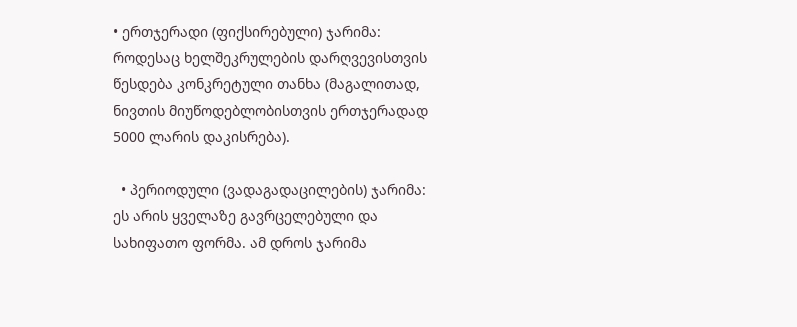• ერთჯერადი (ფიქსირებული) ჯარიმა: როდესაც ხელშეკრულების დარღვევისთვის წესდება კონკრეტული თანხა (მაგალითად, ნივთის მიუწოდებლობისთვის ერთჯერადად 5000 ლარის დაკისრება).

  • პერიოდული (ვადაგადაცილების) ჯარიმა: ეს არის ყველაზე გავრცელებული და სახიფათო ფორმა. ამ დროს ჯარიმა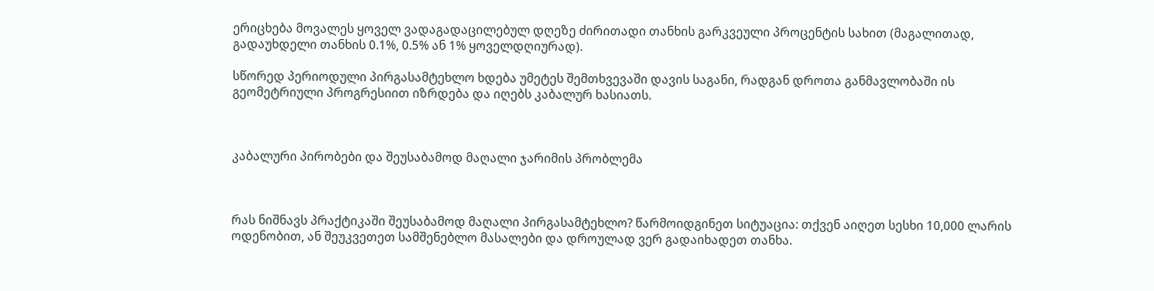ერიცხება მოვალეს ყოველ ვადაგადაცილებულ დღეზე ძირითადი თანხის გარკვეული პროცენტის სახით (მაგალითად, გადაუხდელი თანხის 0.1%, 0.5% ან 1% ყოველდღიურად).

სწორედ პერიოდული პირგასამტეხლო ხდება უმეტეს შემთხვევაში დავის საგანი, რადგან დროთა განმავლობაში ის გეომეტრიული პროგრესიით იზრდება და იღებს კაბალურ ხასიათს.



კაბალური პირობები და შეუსაბამოდ მაღალი ჯარიმის პრობლემა



რას ნიშნავს პრაქტიკაში შეუსაბამოდ მაღალი პირგასამტეხლო? წარმოიდგინეთ სიტუაცია: თქვენ აიღეთ სესხი 10,000 ლარის ოდენობით, ან შეუკვეთეთ სამშენებლო მასალები და დროულად ვერ გადაიხადეთ თანხა.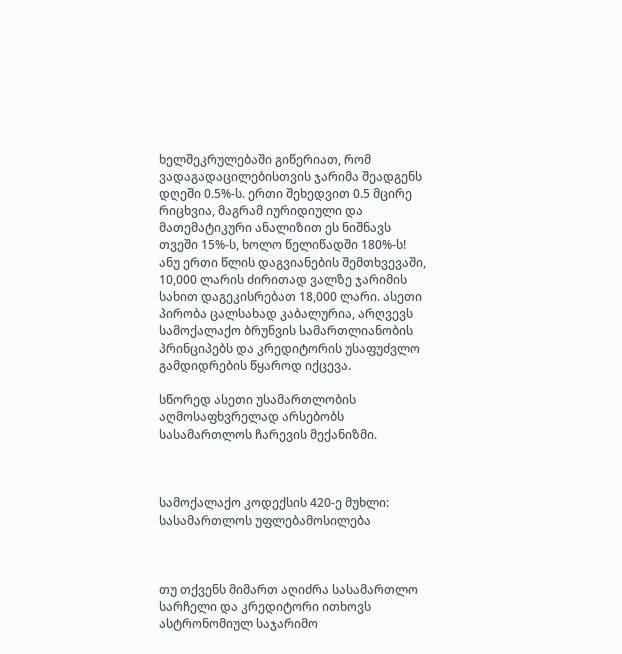ხელშეკრულებაში გიწერიათ, რომ ვადაგადაცილებისთვის ჯარიმა შეადგენს დღეში 0.5%-ს. ერთი შეხედვით 0.5 მცირე რიცხვია, მაგრამ იურიდიული და მათემატიკური ანალიზით ეს ნიშნავს თვეში 15%-ს, ხოლო წელიწადში 180%-ს! ანუ ერთი წლის დაგვიანების შემთხვევაში, 10,000 ლარის ძირითად ვალზე ჯარიმის სახით დაგეკისრებათ 18,000 ლარი. ასეთი პირობა ცალსახად კაბალურია, არღვევს სამოქალაქო ბრუნვის სამართლიანობის პრინციპებს და კრედიტორის უსაფუძვლო გამდიდრების წყაროდ იქცევა.

სწორედ ასეთი უსამართლობის აღმოსაფხვრელად არსებობს სასამართლოს ჩარევის მექანიზმი.



სამოქალაქო კოდექსის 420-ე მუხლი: სასამართლოს უფლებამოსილება



თუ თქვენს მიმართ აღიძრა სასამართლო სარჩელი და კრედიტორი ითხოვს ასტრონომიულ საჯარიმო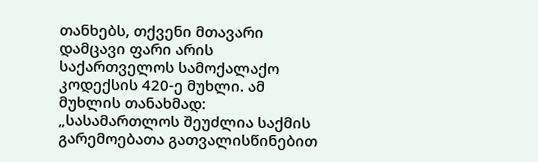თანხებს, თქვენი მთავარი დამცავი ფარი არის საქართველოს სამოქალაქო კოდექსის 420-ე მუხლი. ამ მუხლის თანახმად: „სასამართლოს შეუძლია საქმის გარემოებათა გათვალისწინებით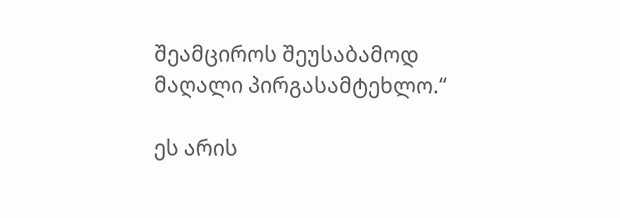შეამციროს შეუსაბამოდ მაღალი პირგასამტეხლო.“

ეს არის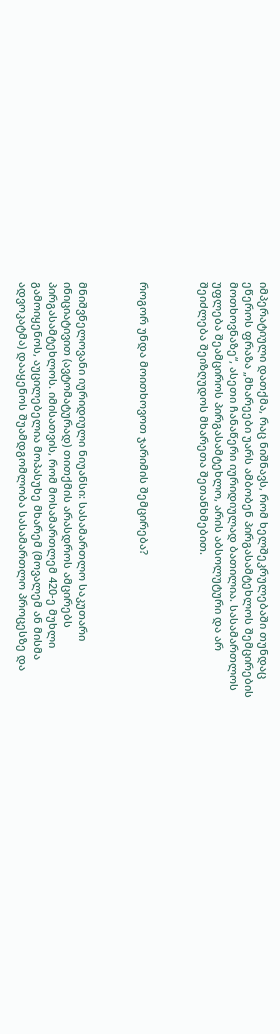იმპერატიული დათქმა, რაც ნიშნავს, რომ ხელშეკრულებაში თუნდაც ეწეროს ფრაზა „მხარეები უარს ამბობენ პირგასამტეხლოს შემცირების მოთხოვნაზე“, ასეთი ჩანაწერი იურიდიულად ბათილია. სასამართლოს უფლება შეამციროს პირგასამტეხლო, არის აბსოლუტური და არ შეიძლება შეიზღუდოს მხარეთა შეთანხმებით.



როგორ უნდა მოითხოვოთ ჯარიმის შემცირება?



მნიშვნელოვანი იურიდიული ნიუანსი: სასამართლო საკუთარი ინიციატივით (ავტომატურად) თითქმის არასდროს ამცირებს პირგასამტეხლოს. იმისათვის, რომ მოსამართლემ 420-ე მუხლი გამოიყენოს, აუცილებელია მოპასუხე მხარემ (მოვალემ ან მისმა ადვოკატმა) დააყენოს შუამდგომლობა სასამართლო პროცესზე და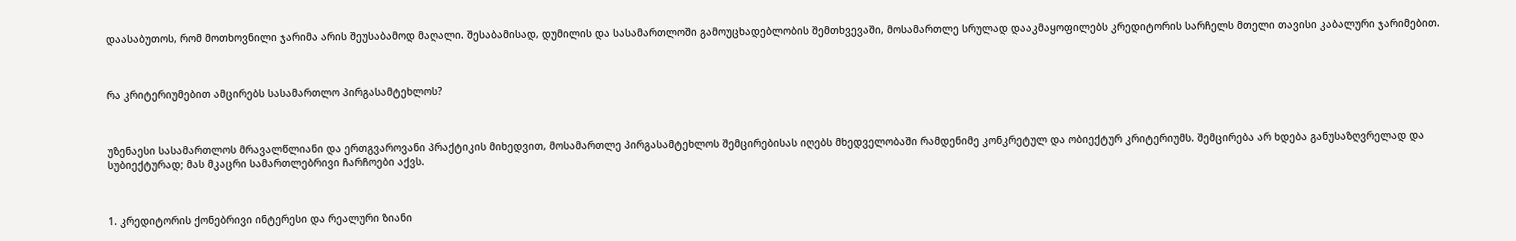დაასაბუთოს, რომ მოთხოვნილი ჯარიმა არის შეუსაბამოდ მაღალი. შესაბამისად, დუმილის და სასამართლოში გამოუცხადებლობის შემთხვევაში, მოსამართლე სრულად დააკმაყოფილებს კრედიტორის სარჩელს მთელი თავისი კაბალური ჯარიმებით.



რა კრიტერიუმებით ამცირებს სასამართლო პირგასამტეხლოს?



უზენაესი სასამართლოს მრავალწლიანი და ერთგვაროვანი პრაქტიკის მიხედვით, მოსამართლე პირგასამტეხლოს შემცირებისას იღებს მხედველობაში რამდენიმე კონკრეტულ და ობიექტურ კრიტერიუმს. შემცირება არ ხდება განუსაზღვრელად და სუბიექტურად; მას მკაცრი სამართლებრივი ჩარჩოები აქვს.



1. კრედიტორის ქონებრივი ინტერესი და რეალური ზიანი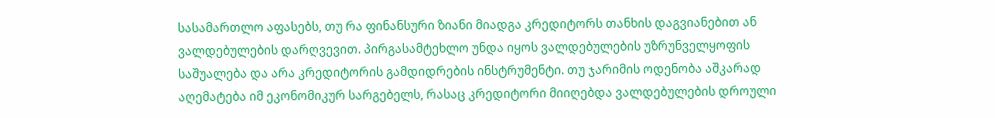სასამართლო აფასებს, თუ რა ფინანსური ზიანი მიადგა კრედიტორს თანხის დაგვიანებით ან ვალდებულების დარღვევით. პირგასამტეხლო უნდა იყოს ვალდებულების უზრუნველყოფის საშუალება და არა კრედიტორის გამდიდრების ინსტრუმენტი. თუ ჯარიმის ოდენობა აშკარად აღემატება იმ ეკონომიკურ სარგებელს, რასაც კრედიტორი მიიღებდა ვალდებულების დროული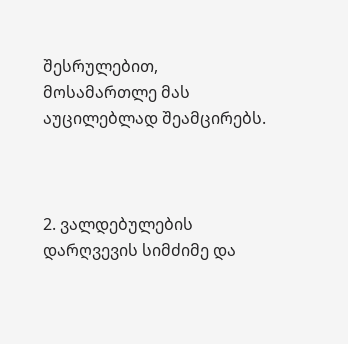შესრულებით, მოსამართლე მას აუცილებლად შეამცირებს.



2. ვალდებულების დარღვევის სიმძიმე და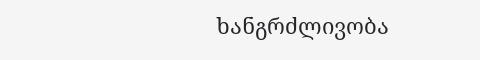ხანგრძლივობა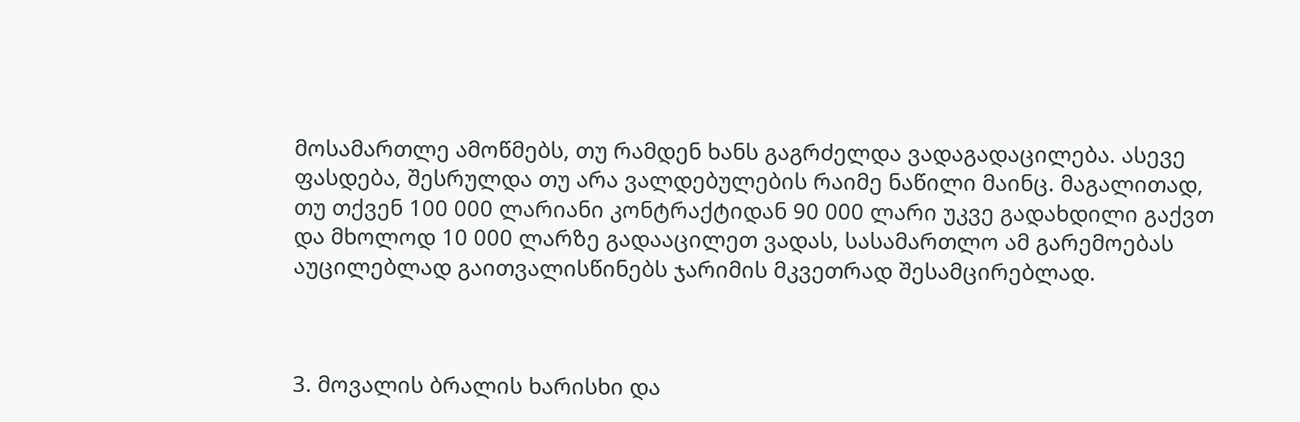მოსამართლე ამოწმებს, თუ რამდენ ხანს გაგრძელდა ვადაგადაცილება. ასევე ფასდება, შესრულდა თუ არა ვალდებულების რაიმე ნაწილი მაინც. მაგალითად, თუ თქვენ 100 000 ლარიანი კონტრაქტიდან 90 000 ლარი უკვე გადახდილი გაქვთ და მხოლოდ 10 000 ლარზე გადააცილეთ ვადას, სასამართლო ამ გარემოებას აუცილებლად გაითვალისწინებს ჯარიმის მკვეთრად შესამცირებლად.



3. მოვალის ბრალის ხარისხი და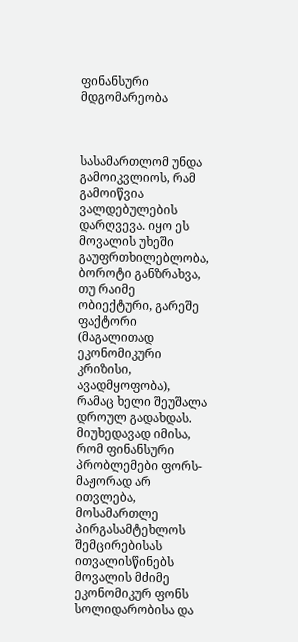ფინანსური მდგომარეობა



სასამართლომ უნდა გამოიკვლიოს, რამ გამოიწვია ვალდებულების დარღვევა. იყო ეს მოვალის უხეში გაუფრთხილებლობა, ბოროტი განზრახვა, თუ რაიმე ობიექტური, გარეშე ფაქტორი (მაგალითად ეკონომიკური კრიზისი, ავადმყოფობა), რამაც ხელი შეუშალა დროულ გადახდას. მიუხედავად იმისა, რომ ფინანსური პრობლემები ფორს-მაჟორად არ ითვლება, მოსამართლე პირგასამტეხლოს შემცირებისას ითვალისწინებს მოვალის მძიმე ეკონომიკურ ფონს სოლიდარობისა და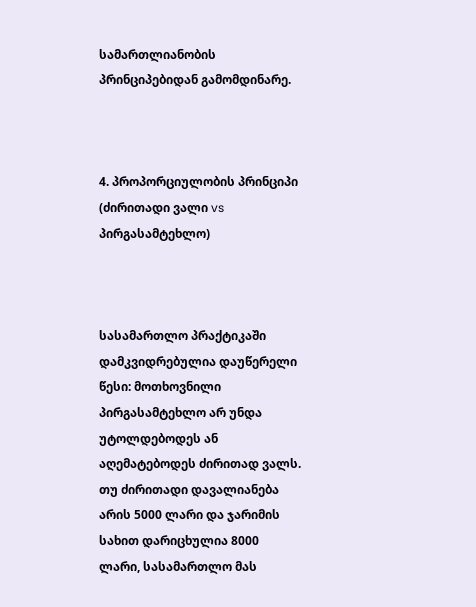სამართლიანობის პრინციპებიდან გამომდინარე.



4. პროპორციულობის პრინციპი (ძირითადი ვალი vs პირგასამტეხლო)



სასამართლო პრაქტიკაში დამკვიდრებულია დაუწერელი წესი: მოთხოვნილი პირგასამტეხლო არ უნდა უტოლდებოდეს ან აღემატებოდეს ძირითად ვალს. თუ ძირითადი დავალიანება არის 5000 ლარი და ჯარიმის სახით დარიცხულია 8000 ლარი, სასამართლო მას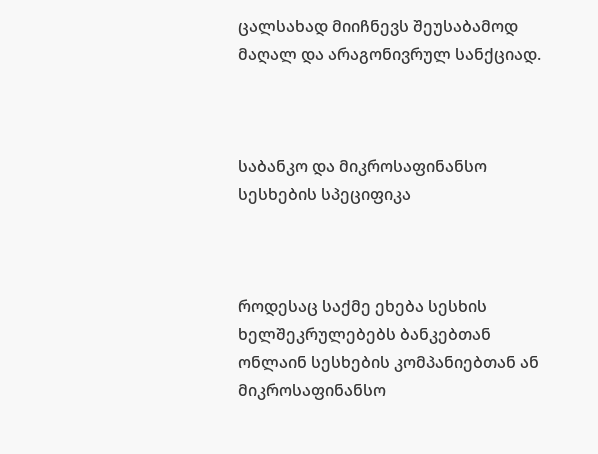ცალსახად მიიჩნევს შეუსაბამოდ მაღალ და არაგონივრულ სანქციად.



საბანკო და მიკროსაფინანსო სესხების სპეციფიკა



როდესაც საქმე ეხება სესხის ხელშეკრულებებს ბანკებთან ონლაინ სესხების კომპანიებთან ან მიკროსაფინანსო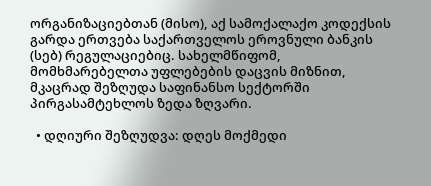ორგანიზაციებთან (მისო), აქ სამოქალაქო კოდექსის გარდა ერთვება საქართველოს ეროვნული ბანკის (სებ) რეგულაციებიც. სახელმწიფომ, მომხმარებელთა უფლებების დაცვის მიზნით, მკაცრად შეზღუდა საფინანსო სექტორში პირგასამტეხლოს ზედა ზღვარი.

  • დღიური შეზღუდვა: დღეს მოქმედი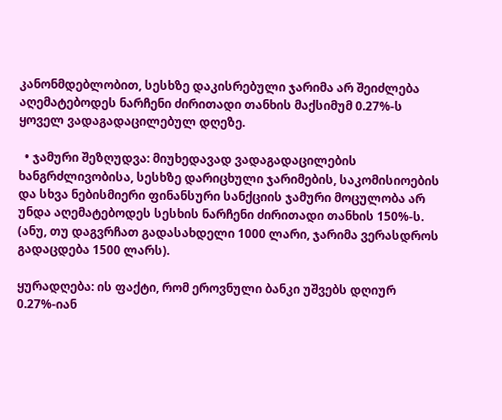კანონმდებლობით, სესხზე დაკისრებული ჯარიმა არ შეიძლება აღემატებოდეს ნარჩენი ძირითადი თანხის მაქსიმუმ 0.27%-ს ყოველ ვადაგადაცილებულ დღეზე.

  • ჯამური შეზღუდვა: მიუხედავად ვადაგადაცილების ხანგრძლივობისა, სესხზე დარიცხული ჯარიმების, საკომისიოების და სხვა ნებისმიერი ფინანსური სანქციის ჯამური მოცულობა არ უნდა აღემატებოდეს სესხის ნარჩენი ძირითადი თანხის 150%-ს. (ანუ, თუ დაგვრჩათ გადასახდელი 1000 ლარი, ჯარიმა ვერასდროს გადაცდება 1500 ლარს).

ყურადღება: ის ფაქტი, რომ ეროვნული ბანკი უშვებს დღიურ 0.27%-იან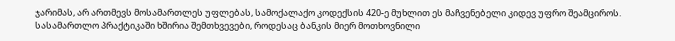ჯარიმას, არ ართმევს მოსამართლეს უფლებას, სამოქალაქო კოდექსის 420-ე მუხლით ეს მაჩვენებელი კიდევ უფრო შეამციროს. სასამართლო პრაქტიკაში ხშირია შემთხვევები, როდესაც ბანკის მიერ მოთხოვნილი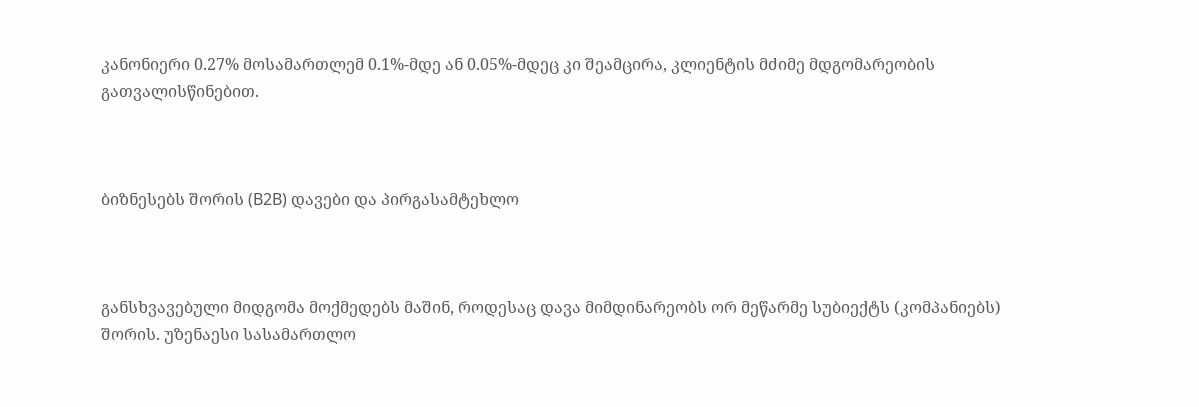კანონიერი 0.27% მოსამართლემ 0.1%-მდე ან 0.05%-მდეც კი შეამცირა, კლიენტის მძიმე მდგომარეობის გათვალისწინებით.



ბიზნესებს შორის (B2B) დავები და პირგასამტეხლო



განსხვავებული მიდგომა მოქმედებს მაშინ, როდესაც დავა მიმდინარეობს ორ მეწარმე სუბიექტს (კომპანიებს) შორის. უზენაესი სასამართლო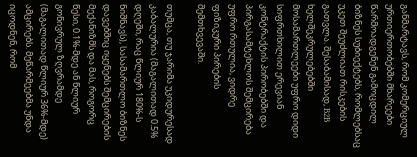განმარტავს, რომ კომერციულ ურთიერთობებში მხარეები წარმოადგენენ გამოცდილ ბიზნეს სუბიექტებს, რომლებსაც უკეთ შეუძლიათ რისკების გათვლა. შესაბამისად, B2B ხელშეკრულებებში მოსამართლეები უფრო დიდი სიფრთხილით ერევიან კონტრაქტის პირობებში და პირგასამტეხლოს შემცირება უფრო რთულია, ვიდრე ფიზიკური პირების შემთხვევაში.

თუმცა, თუ ჯარიმა უკიდურესად კაბალურია (მაგალითად 0.5% დღეში, რაც წლიურ 180%-ს ნიშნავს), სასამართლო ბიზნეს დავებშიც იყენებს შემცირების მექანიზმს და მას, როგორც წესი, 0.1%-მდე ან წლიურ გონივრულ ზღვრამდე (მაგალითად წლიურ 36%-მდე) ამცირებს. მეწარმეებმა უნდა იცოდნენ, რომ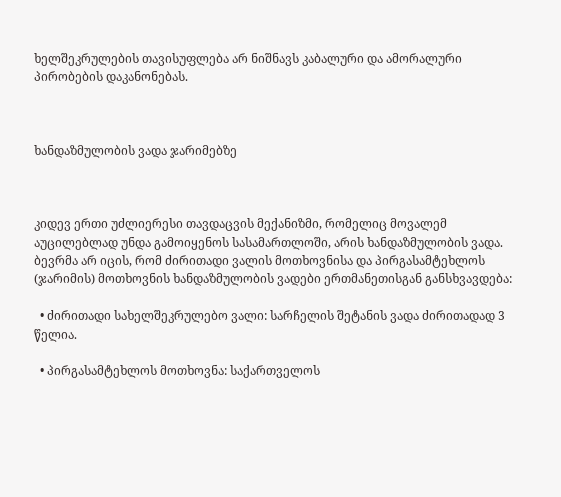ხელშეკრულების თავისუფლება არ ნიშნავს კაბალური და ამორალური პირობების დაკანონებას.



ხანდაზმულობის ვადა ჯარიმებზე



კიდევ ერთი უძლიერესი თავდაცვის მექანიზმი, რომელიც მოვალემ აუცილებლად უნდა გამოიყენოს სასამართლოში, არის ხანდაზმულობის ვადა. ბევრმა არ იცის, რომ ძირითადი ვალის მოთხოვნისა და პირგასამტეხლოს (ჯარიმის) მოთხოვნის ხანდაზმულობის ვადები ერთმანეთისგან განსხვავდება:

  • ძირითადი სახელშეკრულებო ვალი: სარჩელის შეტანის ვადა ძირითადად 3 წელია.

  • პირგასამტეხლოს მოთხოვნა: საქართველოს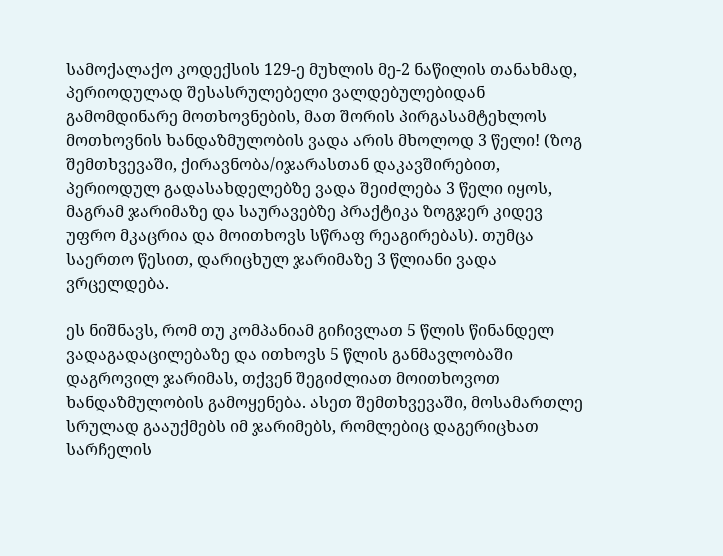სამოქალაქო კოდექსის 129-ე მუხლის მე-2 ნაწილის თანახმად, პერიოდულად შესასრულებელი ვალდებულებიდან გამომდინარე მოთხოვნების, მათ შორის პირგასამტეხლოს მოთხოვნის ხანდაზმულობის ვადა არის მხოლოდ 3 წელი! (ზოგ შემთხვევაში, ქირავნობა/იჯარასთან დაკავშირებით, პერიოდულ გადასახდელებზე ვადა შეიძლება 3 წელი იყოს, მაგრამ ჯარიმაზე და საურავებზე პრაქტიკა ზოგჯერ კიდევ უფრო მკაცრია და მოითხოვს სწრაფ რეაგირებას). თუმცა საერთო წესით, დარიცხულ ჯარიმაზე 3 წლიანი ვადა ვრცელდება.

ეს ნიშნავს, რომ თუ კომპანიამ გიჩივლათ 5 წლის წინანდელ ვადაგადაცილებაზე და ითხოვს 5 წლის განმავლობაში დაგროვილ ჯარიმას, თქვენ შეგიძლიათ მოითხოვოთ ხანდაზმულობის გამოყენება. ასეთ შემთხვევაში, მოსამართლე სრულად გააუქმებს იმ ჯარიმებს, რომლებიც დაგერიცხათ სარჩელის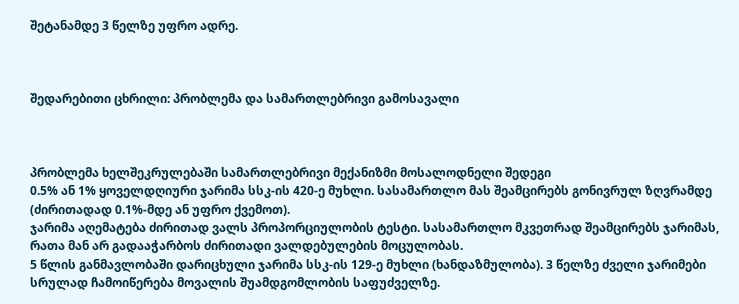შეტანამდე 3 წელზე უფრო ადრე.



შედარებითი ცხრილი: პრობლემა და სამართლებრივი გამოსავალი



პრობლემა ხელშეკრულებაში სამართლებრივი მექანიზმი მოსალოდნელი შედეგი
0.5% ან 1% ყოველდღიური ჯარიმა სსკ-ის 420-ე მუხლი. სასამართლო მას შეამცირებს გონივრულ ზღვრამდე (ძირითადად 0.1%-მდე ან უფრო ქვემოთ).
ჯარიმა აღემატება ძირითად ვალს პროპორციულობის ტესტი. სასამართლო მკვეთრად შეამცირებს ჯარიმას, რათა მან არ გადააჭარბოს ძირითადი ვალდებულების მოცულობას.
5 წლის განმავლობაში დარიცხული ჯარიმა სსკ-ის 129-ე მუხლი (ხანდაზმულობა). 3 წელზე ძველი ჯარიმები სრულად ჩამოიწერება მოვალის შუამდგომლობის საფუძველზე.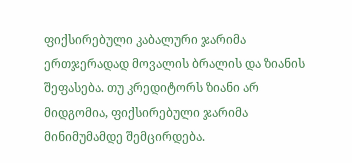ფიქსირებული კაბალური ჯარიმა ერთჯერადად მოვალის ბრალის და ზიანის შეფასება. თუ კრედიტორს ზიანი არ მიდგომია, ფიქსირებული ჯარიმა მინიმუმამდე შემცირდება.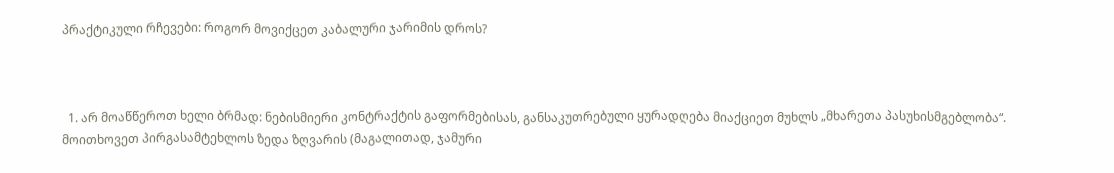პრაქტიკული რჩევები: როგორ მოვიქცეთ კაბალური ჯარიმის დროს?



  1. არ მოაწწეროთ ხელი ბრმად: ნებისმიერი კონტრაქტის გაფორმებისას, განსაკუთრებული ყურადღება მიაქციეთ მუხლს „მხარეთა პასუხისმგებლობა“. მოითხოვეთ პირგასამტეხლოს ზედა ზღვარის (მაგალითად, ჯამური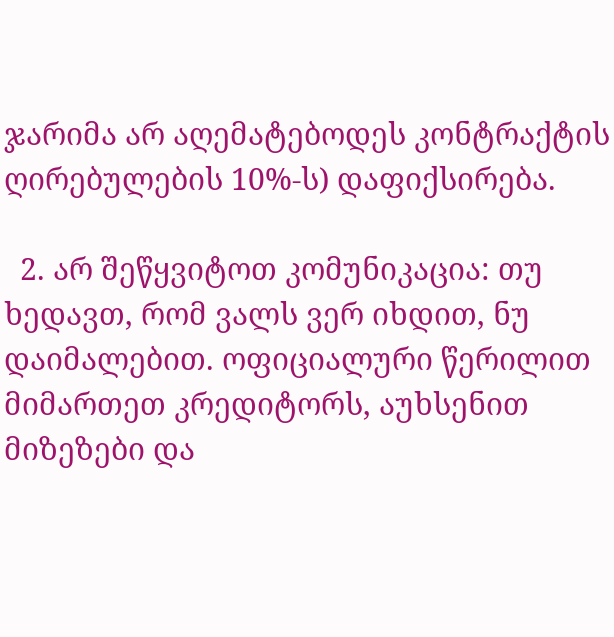ჯარიმა არ აღემატებოდეს კონტრაქტის ღირებულების 10%-ს) დაფიქსირება.

  2. არ შეწყვიტოთ კომუნიკაცია: თუ ხედავთ, რომ ვალს ვერ იხდით, ნუ დაიმალებით. ოფიციალური წერილით მიმართეთ კრედიტორს, აუხსენით მიზეზები და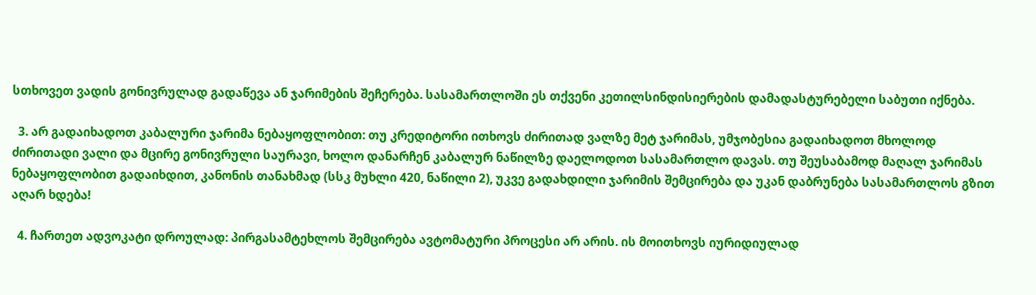სთხოვეთ ვადის გონივრულად გადაწევა ან ჯარიმების შეჩერება. სასამართლოში ეს თქვენი კეთილსინდისიერების დამადასტურებელი საბუთი იქნება.

  3. არ გადაიხადოთ კაბალური ჯარიმა ნებაყოფლობით: თუ კრედიტორი ითხოვს ძირითად ვალზე მეტ ჯარიმას, უმჯობესია გადაიხადოთ მხოლოდ ძირითადი ვალი და მცირე გონივრული საურავი, ხოლო დანარჩენ კაბალურ ნაწილზე დაელოდოთ სასამართლო დავას. თუ შეუსაბამოდ მაღალ ჯარიმას ნებაყოფლობით გადაიხდით, კანონის თანახმად (სსკ მუხლი 420, ნაწილი 2), უკვე გადახდილი ჯარიმის შემცირება და უკან დაბრუნება სასამართლოს გზით აღარ ხდება!

  4. ჩართეთ ადვოკატი დროულად: პირგასამტეხლოს შემცირება ავტომატური პროცესი არ არის. ის მოითხოვს იურიდიულად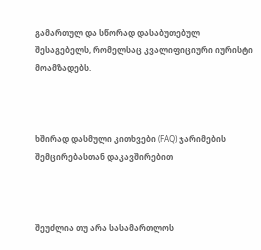გამართულ და სწორად დასაბუთებულ შესაგებელს, რომელსაც კვალიფიციური იურისტი მოამზადებს.



ხშირად დასმული კითხვები (FAQ) ჯარიმების შემცირებასთან დაკავშირებით



შეუძლია თუ არა სასამართლოს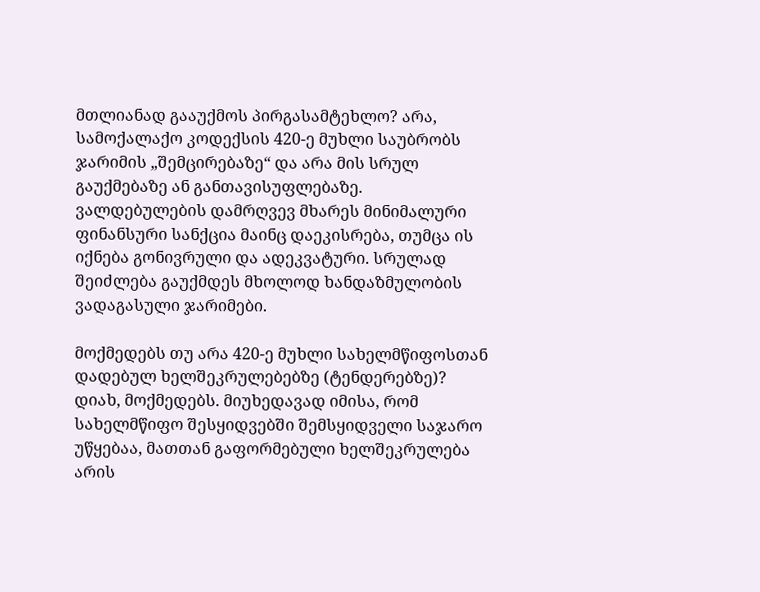მთლიანად გააუქმოს პირგასამტეხლო? არა, სამოქალაქო კოდექსის 420-ე მუხლი საუბრობს ჯარიმის „შემცირებაზე“ და არა მის სრულ გაუქმებაზე ან განთავისუფლებაზე. ვალდებულების დამრღვევ მხარეს მინიმალური ფინანსური სანქცია მაინც დაეკისრება, თუმცა ის იქნება გონივრული და ადეკვატური. სრულად შეიძლება გაუქმდეს მხოლოდ ხანდაზმულობის ვადაგასული ჯარიმები.

მოქმედებს თუ არა 420-ე მუხლი სახელმწიფოსთან დადებულ ხელშეკრულებებზე (ტენდერებზე)? დიახ, მოქმედებს. მიუხედავად იმისა, რომ სახელმწიფო შესყიდვებში შემსყიდველი საჯარო უწყებაა, მათთან გაფორმებული ხელშეკრულება არის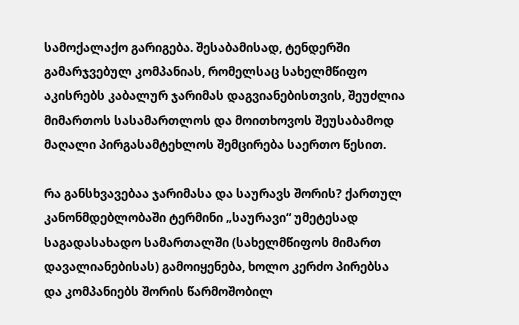სამოქალაქო გარიგება. შესაბამისად, ტენდერში გამარჯვებულ კომპანიას, რომელსაც სახელმწიფო აკისრებს კაბალურ ჯარიმას დაგვიანებისთვის, შეუძლია მიმართოს სასამართლოს და მოითხოვოს შეუსაბამოდ მაღალი პირგასამტეხლოს შემცირება საერთო წესით.

რა განსხვავებაა ჯარიმასა და საურავს შორის? ქართულ კანონმდებლობაში ტერმინი „საურავი“ უმეტესად საგადასახადო სამართალში (სახელმწიფოს მიმართ დავალიანებისას) გამოიყენება, ხოლო კერძო პირებსა და კომპანიებს შორის წარმოშობილ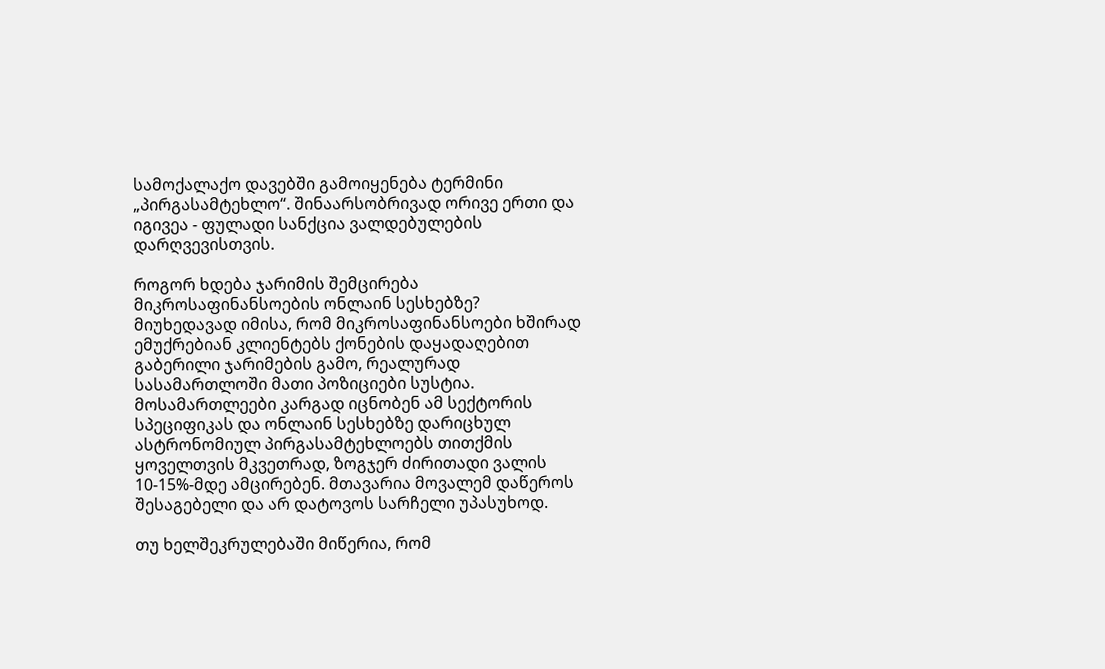სამოქალაქო დავებში გამოიყენება ტერმინი „პირგასამტეხლო“. შინაარსობრივად ორივე ერთი და იგივეა - ფულადი სანქცია ვალდებულების დარღვევისთვის.

როგორ ხდება ჯარიმის შემცირება მიკროსაფინანსოების ონლაინ სესხებზე? მიუხედავად იმისა, რომ მიკროსაფინანსოები ხშირად ემუქრებიან კლიენტებს ქონების დაყადაღებით გაბერილი ჯარიმების გამო, რეალურად სასამართლოში მათი პოზიციები სუსტია. მოსამართლეები კარგად იცნობენ ამ სექტორის სპეციფიკას და ონლაინ სესხებზე დარიცხულ ასტრონომიულ პირგასამტეხლოებს თითქმის ყოველთვის მკვეთრად, ზოგჯერ ძირითადი ვალის 10-15%-მდე ამცირებენ. მთავარია მოვალემ დაწეროს შესაგებელი და არ დატოვოს სარჩელი უპასუხოდ.

თუ ხელშეკრულებაში მიწერია, რომ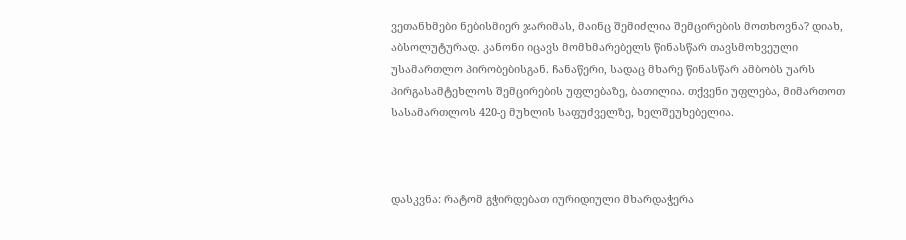ვეთანხმები ნებისმიერ ჯარიმას, მაინც შემიძლია შემცირების მოთხოვნა? დიახ, აბსოლუტურად. კანონი იცავს მომხმარებელს წინასწარ თავსმოხვეული უსამართლო პირობებისგან. ჩანაწერი, სადაც მხარე წინასწარ ამბობს უარს პირგასამტეხლოს შემცირების უფლებაზე, ბათილია. თქვენი უფლება, მიმართოთ სასამართლოს 420-ე მუხლის საფუძველზე, ხელშეუხებელია.



დასკვნა: რატომ გჭირდებათ იურიდიული მხარდაჭერა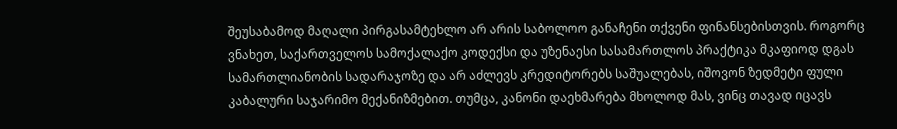შეუსაბამოდ მაღალი პირგასამტეხლო არ არის საბოლოო განაჩენი თქვენი ფინანსებისთვის. როგორც ვნახეთ, საქართველოს სამოქალაქო კოდექსი და უზენაესი სასამართლოს პრაქტიკა მკაფიოდ დგას სამართლიანობის სადარაჯოზე და არ აძლევს კრედიტორებს საშუალებას, იშოვონ ზედმეტი ფული კაბალური საჯარიმო მექანიზმებით. თუმცა, კანონი დაეხმარება მხოლოდ მას, ვინც თავად იცავს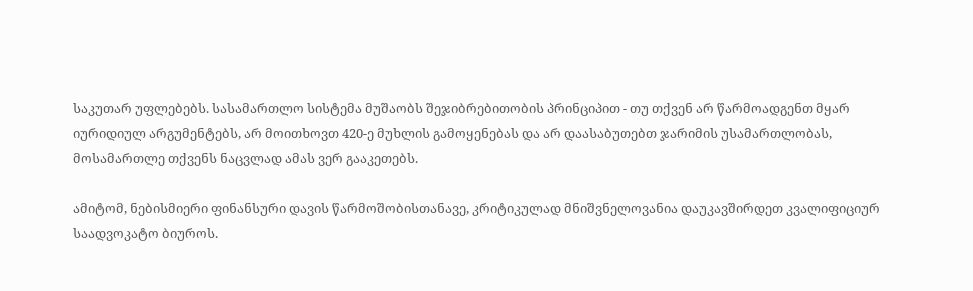საკუთარ უფლებებს. სასამართლო სისტემა მუშაობს შეჯიბრებითობის პრინციპით - თუ თქვენ არ წარმოადგენთ მყარ იურიდიულ არგუმენტებს, არ მოითხოვთ 420-ე მუხლის გამოყენებას და არ დაასაბუთებთ ჯარიმის უსამართლობას, მოსამართლე თქვენს ნაცვლად ამას ვერ გააკეთებს.

ამიტომ, ნებისმიერი ფინანსური დავის წარმოშობისთანავე, კრიტიკულად მნიშვნელოვანია დაუკავშირდეთ კვალიფიციურ საადვოკატო ბიუროს.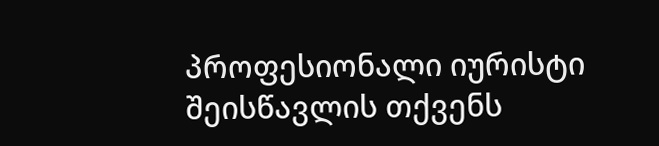პროფესიონალი იურისტი შეისწავლის თქვენს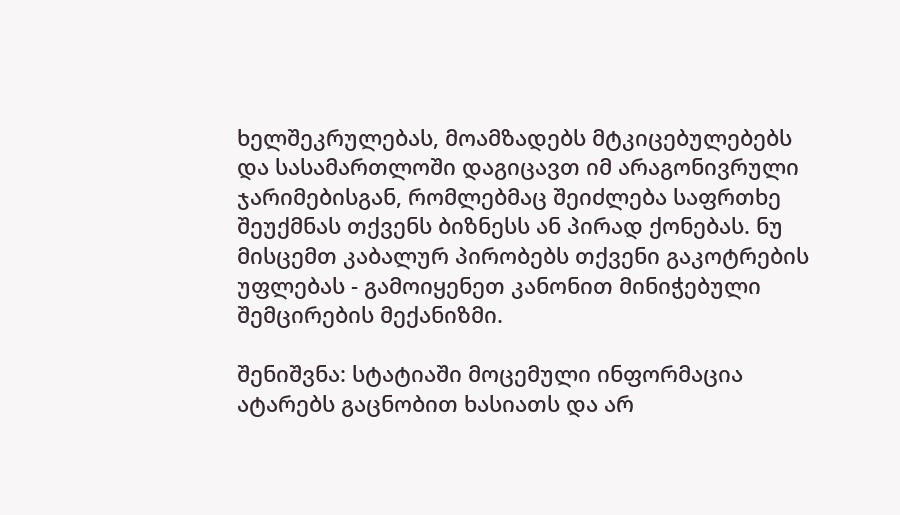ხელშეკრულებას, მოამზადებს მტკიცებულებებს და სასამართლოში დაგიცავთ იმ არაგონივრული ჯარიმებისგან, რომლებმაც შეიძლება საფრთხე შეუქმნას თქვენს ბიზნესს ან პირად ქონებას. ნუ მისცემთ კაბალურ პირობებს თქვენი გაკოტრების უფლებას - გამოიყენეთ კანონით მინიჭებული შემცირების მექანიზმი.

შენიშვნა: სტატიაში მოცემული ინფორმაცია ატარებს გაცნობით ხასიათს და არ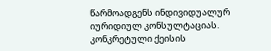წარმოადგენს ინდივიდუალურ იურიდიულ კონსულტაციას. კონკრეტული ქეისის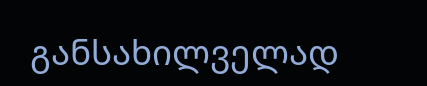განსახილველად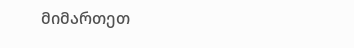მიმართეთ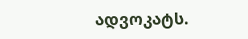ადვოკატს.